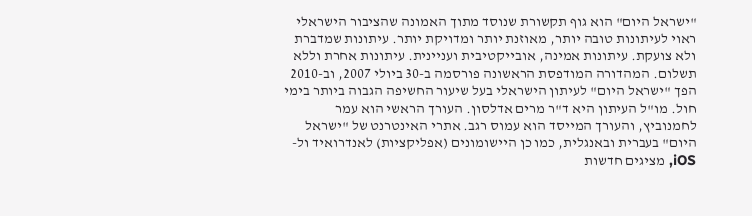"ישראל היום" הוא גוף תקשורת שנוסד מתוך האמונה שהציבור הישראלי ראוי לעיתונות טובה יותר, מאוזנת יותר ומדויקת יותר. עיתונות שמדברת ולא צועקת. עיתונות אמינה, אובייקטיבית ועניינית. עיתונות אחרת וללא תשלום. המהדורה המודפסת הראשונה פורסמה ב-30 ביולי 2007, וב-2010 הפך "ישראל היום" לעיתון הישראלי בעל שיעור החשיפה הגבוה ביותר בימי חול. מו"ל העיתון היא ד"ר מרים אדלסון. העורך הראשי הוא עמר לחמנוביץ, והעורך המייסד הוא עמוס רגב. אתרי האינטרנט של "ישראל היום" בעברית ובאנגלית, כמו כן היישומונים (אפליקציות) לאנדרואיד ול-iOS, מציגים חדשות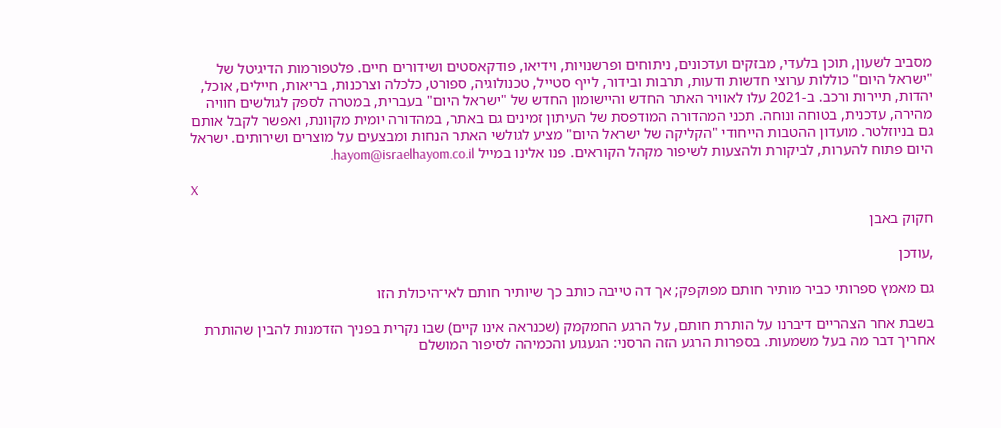מסביב לשעון, תוכן בלעדי, מבזקים ועדכונים, ניתוחים ופרשנויות, וידיאו, פודקאסטים ושידורים חיים. פלטפורמות הדיגיטל של "ישראל היום" כוללות ערוצי חדשות ודעות, תרבות ובידור, לייף סטייל, טכנולוגיה, ספורט, כלכלה וצרכנות, בריאות, חיילים, אוכל, יהדות, תיירות ורכב. ב-2021 עלו לאוויר האתר החדש והיישומון החדש של "ישראל היום" בעברית, במטרה לספק לגולשים חוויה מהירה, עדכנית, בטוחה ונוחה. תכני המהדורה המודפסת של העיתון זמינים גם באתר, במהדורה יומית מקוונת, ואפשר לקבל אותם גם בניוזלטר. מועדון ההטבות הייחודי "הקליקה של ישראל היום" מציע לגולשי האתר הנחות ומבצעים על מוצרים ושירותים. ישראל היום פתוח להערות, לביקורת ולהצעות לשיפור מקהל הקוראים. פנו אלינו במייל hayom@israelhayom.co.il.

X

חקוק באבן

,עודכן

גם מאמץ ספרותי כביר מותיר חותם מפוקפק; אך דה טייבה כותב כך שיותיר חותם לאי־היכולת הזו

בשבת אחר הצהריים דיברנו על הותרת חותם, על הרגע החמקמק (שכנראה אינו קיים) שבו נקרית בפניך הזדמנות להבין שהותרת אחריך דבר מה בעל משמעות. בספרות הרגע הזה הרסני: הגעגוע והכמיהה לסיפור המושלם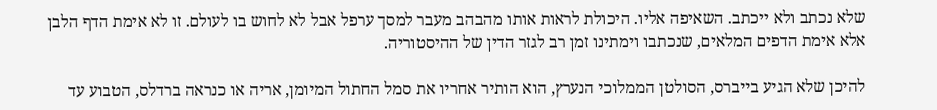שלא נכתב ולא ייכתב. השאיפה אליו. היכולת לראות אותו מהבהב מעבר למסך ערפל אבל לא לחוש בו לעולם. זו לא אימת הדף הלבן אלא אימת הדפים המלאים, שנכתבו וימתינו זמן רב לגזר הדין של ההיסטוריה.

להיכן שלא הגיע בייברס, הסולטן הממלוכי הנערץ, הוא הותיר אחריו את סמל החתול המיומן, אריה או כנראה ברדלס, הטבוע עד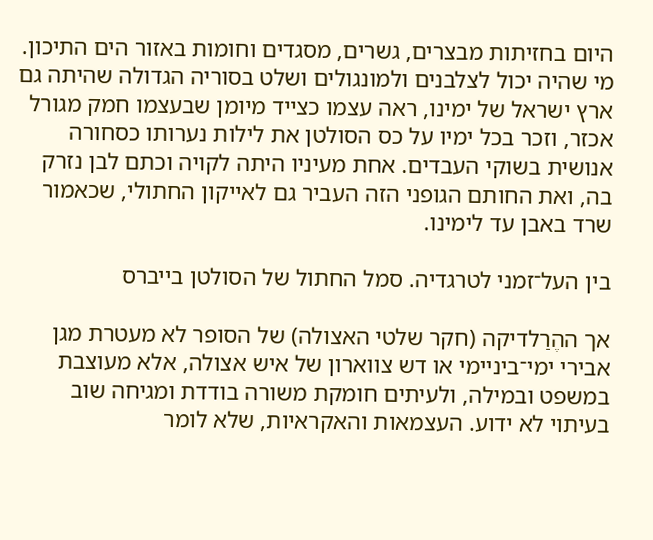היום בחזיתות מבצרים, גשרים, מסגדים וחומות באזור הים התיכון. מי שהיה יכול לצלבנים ולמונגולים ושלט בסוריה הגדולה שהיתה גם ארץ ישראל של ימינו, ראה עצמו כצייד מיומן שבעצמו חמק מגורל אכזר, וזכר בכל ימיו על כס הסולטן את לילות נערותו כסחורה אנושית בשוקי העבדים. אחת מעיניו היתה לקויה וכתם לבן נזרק בה, ואת החותם הגופני הזה העביר גם לאייקון החתולי, שכאמור שרד באבן עד לימינו.

בין העל־זמני לטרגדיה. סמל החתול של הסולטן בייברס

אך ההֶרַלדיקה (חקר שלטי האצולה) של הסופר לא מעטרת מגן אבירי ימי־ביניימי או דש צווארון של איש אצולה, אלא מעוצבת במשפט ובמילה, ולעיתים חומקת משורה בודדת ומגיחה שוב בעיתוי לא ידוע. העצמאות והאקראיות, שלא לומר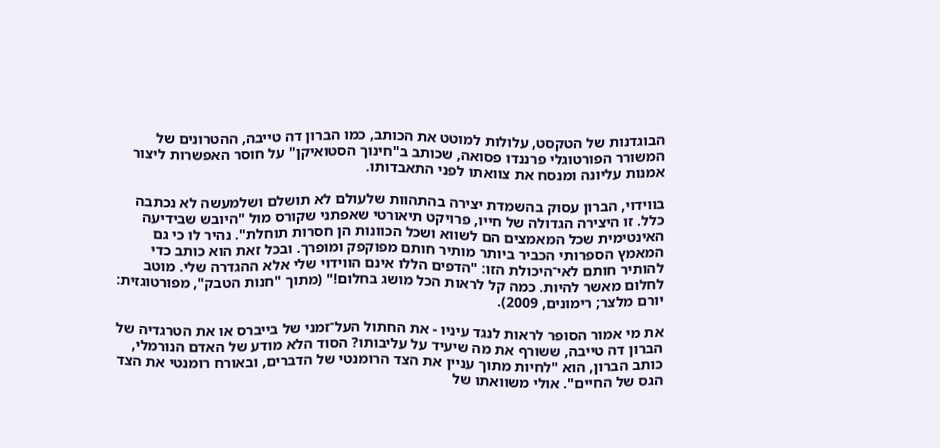הבוגדנות של הטקסט, עלולות למוטט את הכותב, כמו הברון דה טייבה, ההטרונים של המשורר הפורטוגלי פרננדו פסואה, שכותב ב"חינוך הסטואיקן" על חוסר האפשרות ליצור אמנות עליונה ומנסח את צוואתו לפני התאבדותו.

בווידוי, הברון עסוק בהשמדת יצירה בהתהוות שלעולם לא תושלם ושלמעשה לא נכתבה כלל. זו היצירה הגדולה של חייו, פרויקט תיאורטי שאפתני שקורס מול "היובש שבידיעה האינטימית שכל המאמצים הם לשווא ושכל הכוונות הן חסרות תוחלת". נהיר לו כי גם המאמץ הספרותי הכביר ביותר מותיר חותם מפוקפק ומופרך. ובכל זאת הוא כותב כדי להותיר חותם לאי־היכולת הזו: "הדפים הללו אינם הווידוי שלי אלא ההגדרה שלי. מוטב לחלום מאשר להיות. כמה קל לראות הכל מושג בחלום!" (מתוך "חנות הטבק", מפורטוגזית: יורם מלצר; רימונים, 2009).

את מי אמור הסופר לראות לנגד עיניו - את החתול העל־זמני של בייברס או את הטרגדיה של הברון דה טייבה, ששורף את מה שיעיד על עליבותו? הסוד הלא מודע של האדם הנורמלי, כותב הברון, הוא "לחיות מתוך עניין את הצד הרומנטי של הדברים, ובאורח רומנטי את הצד הגס של החיים". אולי משוואתו של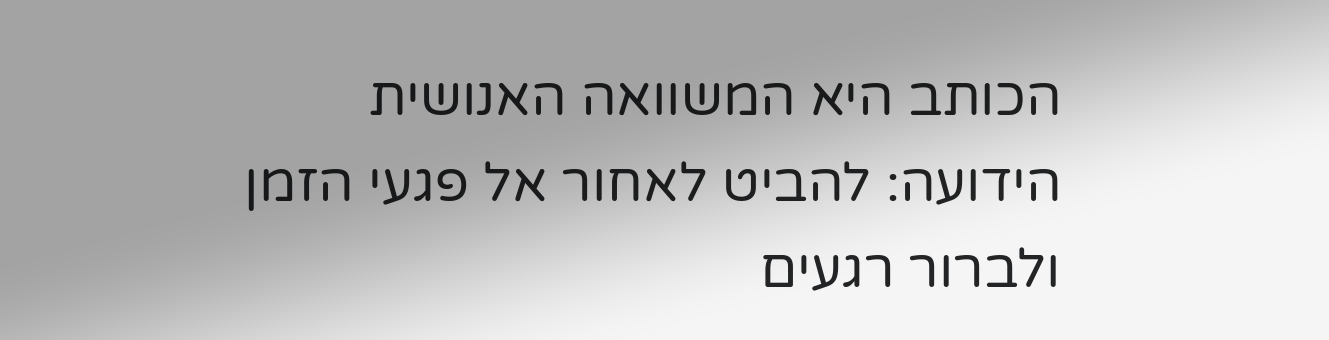הכותב היא המשוואה האנושית הידועה: להביט לאחור אל פגעי הזמן ולברור רגעים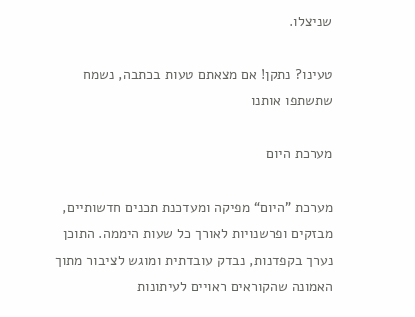שניצלו.

טעינו? נתקן! אם מצאתם טעות בכתבה, נשמח שתשתפו אותנו

מערכת היום

מערכת "היום“ מפיקה ומעדכנת תכנים חדשותיים, מבזקים ופרשנויות לאורך כל שעות היממה. התוכן נערך בקפדנות, נבדק עובדתית ומוגש לציבור מתוך האמונה שהקוראים ראויים לעיתונות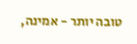טובה יותר - אמינה,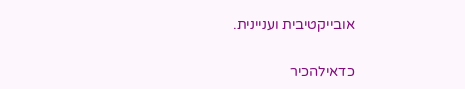אובייקטיבית ועניינית.

כדאילהכיר